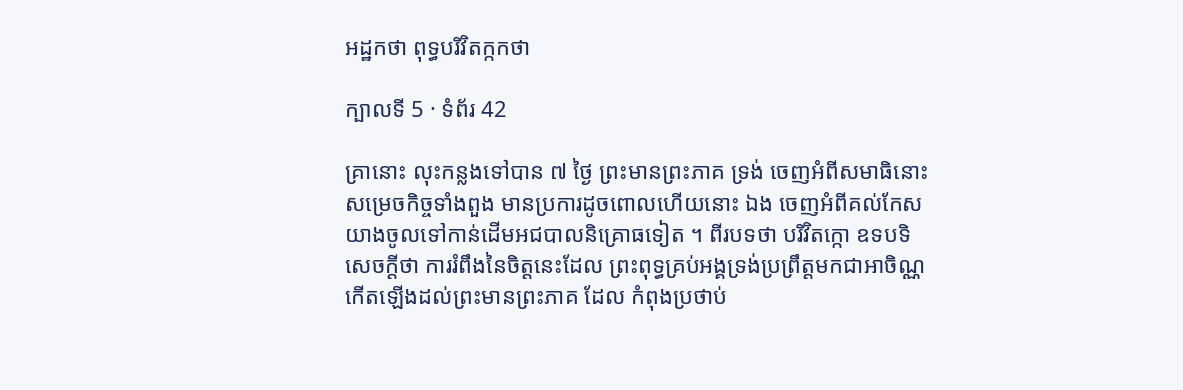អដ្ឋកថា ពុទ្ធបរិវិតក្កកថា

ក្បាលទី 5 · ទំព័រ 42

គ្រានោះ លុះកន្លងទៅបាន ៧ ថ្ងៃ ព្រះមានព្រះភាគ ទ្រង់ ចេញអំពីសមាធិនោះ សម្រេចកិច្ចទាំងពួង មានប្រការដូចពោលហើយនោះ ឯង ចេញអំពីគល់កែស យាងចូលទៅកាន់ដើមអជបាលនិគ្រោធទៀត ។ ពីរបទថា បរិវិតក្កោ ឧទបទិ សេចក្តីថា ការរំពឹងនៃចិត្តនេះដែល ព្រះពុទ្ធគ្រប់អង្គទ្រង់ប្រព្រឹត្តមកជាអាចិណ្ណ កើតឡើងដល់ព្រះមានព្រះភាគ ដែល កំពុងប្រថាប់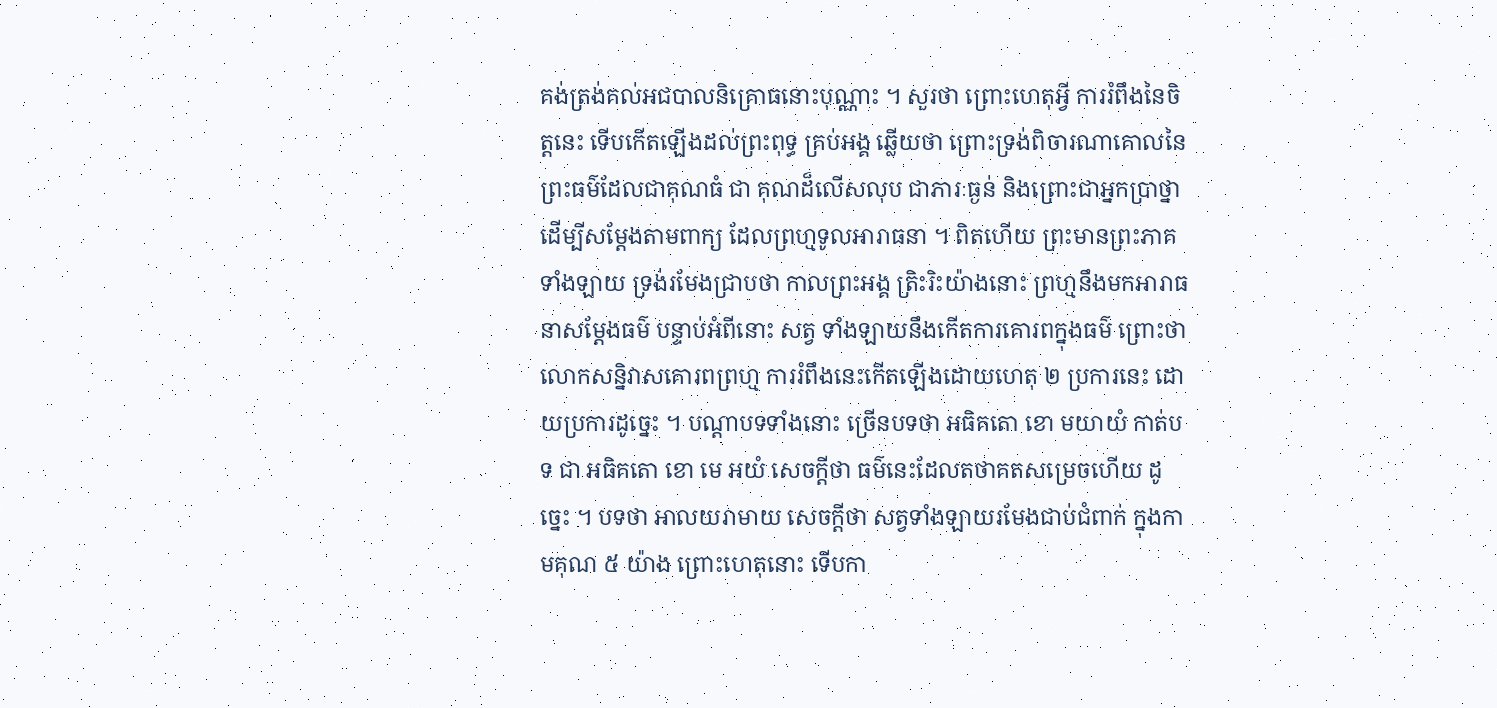គង់ត្រង់គល់អជបាលនិគ្រោធនោះបុណ្ណាះ ។ សួរថា ព្រោះហេតុអ្វី ការរំពឹងនៃចិត្តនេះ ទើបកើតឡើងដល់ព្រះពុទ្ធ គ្រប់អង្គ ឆ្លើយថា ព្រោះទ្រង់ពិចារណាគោលនៃព្រះធម៌ដែលជាគុណធំ ជា គុណដ៏លើសលុប ជាភារៈធ្ងន់ និងព្រោះជាអ្នកប្រាថ្នាដើម្បីសម្តែងតាមពាក្យ ដែលព្រហ្មទូលអារាធនា ។ ពិតហើយ ព្រះមានព្រះភាគទាំងឡាយ ទ្រង់រមែងជ្រាបថា កាលព្រះអង្គ ត្រិះរិះយ៉ាងនោះ ព្រហ្មនឹងមកអារាធនាសម្តែងធម៌ បន្ទាប់អំពីនោះ សត្វ ទាំងឡាយនឹងកើតការគោរពក្នុងធម៌ ព្រោះថា លោកសន្និវាសគោរពព្រហ្ម ការរំពឹងនេះកើតឡើងដោយហេតុ ២ ប្រការនេះ ដោយប្រការដូច្នេះ ។ បណ្តាបទទាំងនោះ ច្រើនបទថា អធិគតោ ខោ មយាយំ កាត់បទ ជា អធិគតោ ខោ មេ អយំ សេចក្តីថា ធម៌នេះដែលតថាគតសម្រេចហើយ ដូច្នេះ ។ បទថា អាលយរាមាយ សេចក្តីថា សត្វទាំងឡាយរមែងជាប់ជំពាក់ ក្នុងកាមគុណ ៥ យ៉ាង ព្រោះហេតុនោះ ទើបកា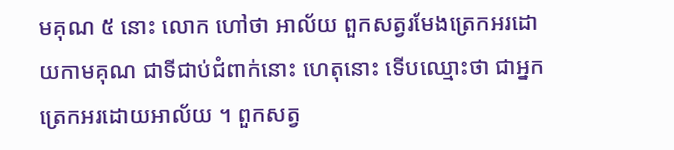មគុណ ៥ នោះ លោក ហៅថា អាល័យ ពួកសត្វរមែងត្រេកអរដោយកាមគុណ ជាទីជាប់ជំពាក់នោះ ហេតុនោះ ទើបឈ្មោះថា ជាអ្នកត្រេកអរដោយអាល័យ ។ ពួកសត្វ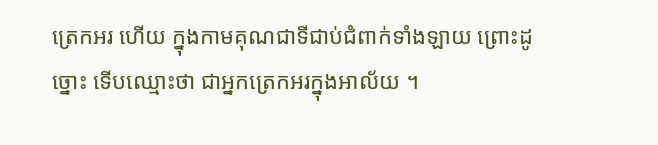ត្រេកអរ ហើយ ក្នុងកាមគុណជាទីជាប់ជំពាក់ទាំងឡាយ ព្រោះដូច្នោះ ទើបឈ្មោះថា ជាអ្នកត្រេកអរក្នុងអាល័យ ។